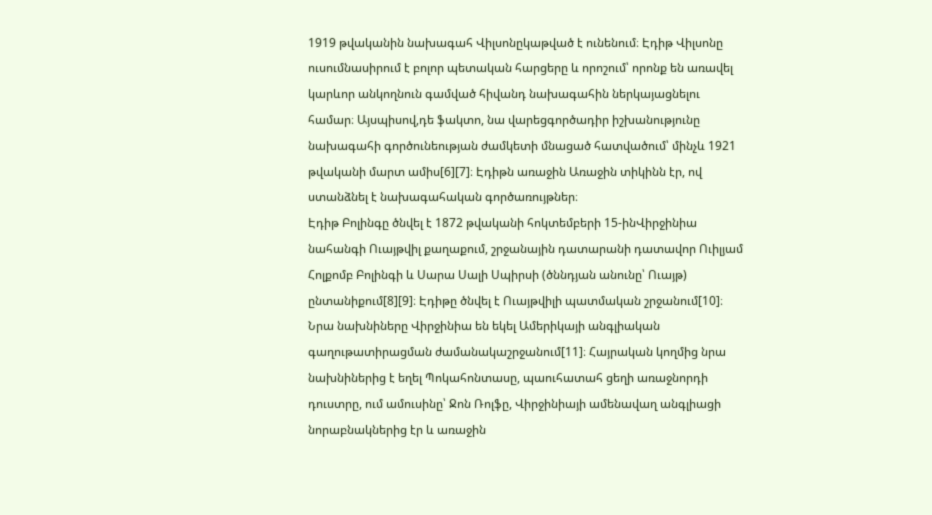1919 թվականին նախագահ Վիլսոնըկաթված է ունենում։ Էդիթ Վիլսոնը ուսումնասիրում է բոլոր պետական հարցերը և որոշում՝ որոնք են առավել կարևոր անկողնուն գամված հիվանդ նախագահին ներկայացնելու համար։ Այսպիսով,դե ֆակտո, նա վարեցգործադիր իշխանությունը նախագահի գործունեության ժամկետի մնացած հատվածում՝ մինչև 1921 թվականի մարտ ամիս[6][7]։ Էդիթն առաջին Առաջին տիկինն էր, ով ստանձնել է նախագահական գործառույթներ։
Էդիթ Բոլինգը ծնվել է 1872 թվականի հոկտեմբերի 15-ինՎիրջինիա նահանգի Ուայթվիլ քաղաքում, շրջանային դատարանի դատավոր Ուիլյամ Հոլքոմբ Բոլինգի և Սարա Սալի Սպիրսի (ծննդյան անունը՝ Ուայթ) ընտանիքում[8][9]։ Էդիթը ծնվել է Ուայթվիլի պատմական շրջանում[10]։ Նրա նախնիները Վիրջինիա են եկել Ամերիկայի անգլիական գաղութատիրացման ժամանակաշրջանում[11]։ Հայրական կողմից նրա նախնիներից է եղել Պոկահոնտասը, պաուհատահ ցեղի առաջնորդի դուստրը, ում ամուսինը՝ Ջոն Ռոլֆը, Վիրջինիայի ամենավաղ անգլիացի նորաբնակներից էր և առաջին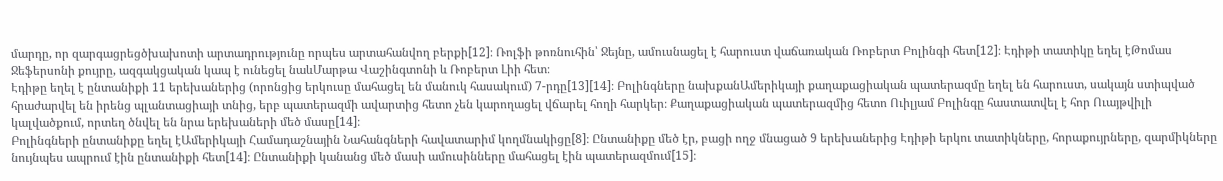մարդը, որ զարգացրեցծխախոտի արտադրությունը որպես արտահանվող բերքի[12]։ Ռոլֆի թոռնուհին՝ Ջեյնը, ամուսնացել է հարուստ վաճառական Ռոբերտ Բոլինգի հետ[12]։ Էդիթի տատիկը եղել էԹոմաս Ջեֆերսոնի քույրը, ազգակցական կապ է ունեցել նաևՄարթա Վաշինգտոնի և Ռոբերտ Լիի հետ։
Էդիթը եղել է ընտանիքի 11 երեխաներից (որոնցից երկուսը մահացել են մանուկ հասակում) 7-րդը[13][14]։ Բոլինգները նախքանԱմերիկայի քաղաքացիական պատերազմը եղել են հարուստ, սակայն ստիպված հրաժարվել են իրենց պլանտացիայի տնից, երբ պատերազմի ավարտից հետո չեն կարողացել վճարել հողի հարկեր։ Քաղաքացիական պատերազմից հետո Ուիլյամ Բոլինգը հաստատվել է հոր Ուայթվիլի կալվածքում, որտեղ ծնվել են նրա երեխաների մեծ մասը[14]։
Բոլինգների ընտանիքը եղել էԱմերիկայի Համադաշնային Նահանգների հավատարիմ կողմնակիցը[8]։ Ընտանիքը մեծ էր, բացի ողջ մնացած 9 երեխաներից Էդիթի երկու տատիկները, հորաքույրները, զարմիկները նույնպես ապրում էին ընտանիքի հետ[14]։ Ընտանիքի կանանց մեծ մասի ամուսինները մահացել էին պատերազմում[15]։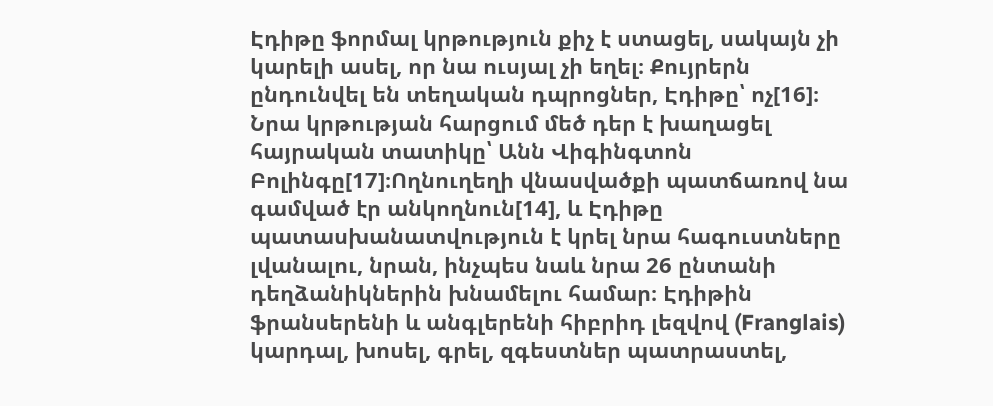Էդիթը ֆորմալ կրթություն քիչ է ստացել, սակայն չի կարելի ասել, որ նա ուսյալ չի եղել։ Քույրերն ընդունվել են տեղական դպրոցներ, Էդիթը՝ ոչ[16]։ Նրա կրթության հարցում մեծ դեր է խաղացել հայրական տատիկը՝ Անն Վիգինգտոն Բոլինգը[17]։Ողնուղեղի վնասվածքի պատճառով նա գամված էր անկողնուն[14], և Էդիթը պատասխանատվություն է կրել նրա հագուստները լվանալու, նրան, ինչպես նաև նրա 26 ընտանի դեղձանիկներին խնամելու համար։ Էդիթին ֆրանսերենի և անգլերենի հիբրիդ լեզվով (Franglais) կարդալ, խոսել, գրել, զգեստներ պատրաստել,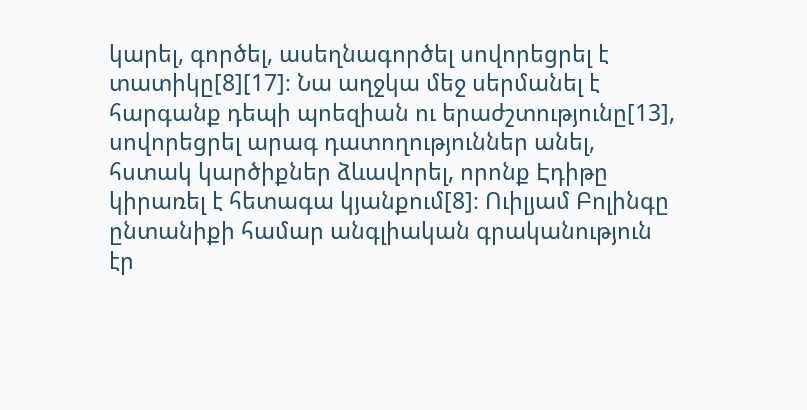կարել, գործել, ասեղնագործել սովորեցրել է տատիկը[8][17]։ Նա աղջկա մեջ սերմանել է հարգանք դեպի պոեզիան ու երաժշտությունը[13], սովորեցրել արագ դատողություններ անել, հստակ կարծիքներ ձևավորել, որոնք Էդիթը կիրառել է հետագա կյանքում[8]։ Ուիլյամ Բոլինգը ընտանիքի համար անգլիական գրականություն էր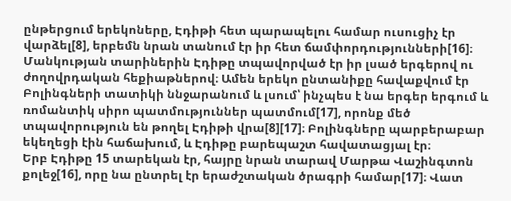ընթերցում երեկոները, Էդիթի հետ պարապելու համար ուսուցիչ էր վարձել[8], երբեմն նրան տանում էր իր հետ ճամփորդությունների[16]։
Մանկության տարիներին Էդիթը տպավորված էր իր լսած երգերով ու ժողովրդական հեքիաթներով։ Ամեն երեկո ընտանիքը հավաքվում էր Բոլինգների տատիկի ննջարանում և լսում՝ ինչպես է նա երգեր երգում և ռոմանտիկ սիրո պատմություններ պատմում[17], որոնք մեծ տպավորություն են թողել Էդիթի վրա[8][17]։ Բոլինգները պարբերաբար եկեղեցի էին հաճախում, և Էդիթը բարեպաշտ հավատացյալ էր։
Երբ Էդիթը 15 տարեկան էր, հայրը նրան տարավ Մարթա Վաշինգտոն քոլեջ[16], որը նա ընտրել էր երաժշտական ծրագրի համար[17]։ Վատ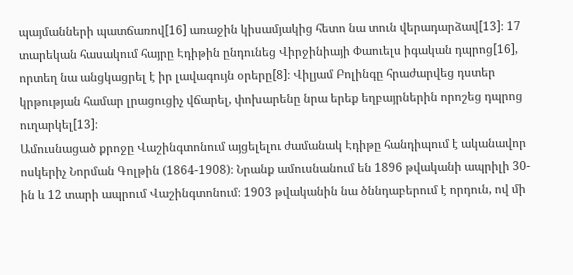պայմանների պատճառով[16] առաջին կիսամյակից հետո նա տուն վերադարձավ[13]։ 17 տարեկան հասակում հայրը Էդիթին ընդունեց Վիրջինիայի Փաուելս իգական դպրոց[16], որտեղ նա անցկացրել է իր լավագույն օրերը[8]։ Վիլյամ Բոլինգը հրաժարվեց դստեր կրթության համար լրացուցիչ վճարել, փոխարենը նրա երեք եղբայրներին որոշեց դպրոց ուղարկել[13]։
Ամուսնացած քրոջը Վաշինգտոնում այցելելու ժամանակ Էդիթը հանդիպում է ականավոր ոսկերիչ Նորման Գոլթին (1864-1908)։ Նրանք ամուսնանում են 1896 թվականի ապրիլի 30-ին և 12 տարի ապրում Վաշինգտոնում։ 1903 թվականին նա ծննդաբերում է որդուն, ով մի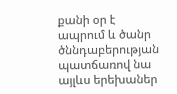քանի օր է ապրում և ծանր ծննդաբերության պատճառով նա այլևս երեխաներ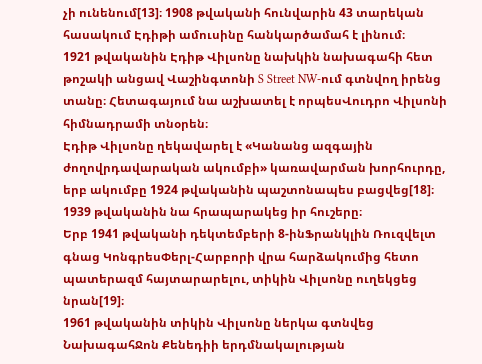չի ունենում[13]։ 1908 թվականի հունվարին 43 տարեկան հասակում Էդիթի ամուսինը հանկարծամահ է լինում։
1921 թվականին Էդիթ Վիլսոնը նախկին նախագահի հետ թոշակի անցավ Վաշինգտոնի S Street NW-ում գտնվող իրենց տանը։ Հետագայում նա աշխատել է որպեսՎուդրո Վիլսոնի հիմնադրամի տնօրեն։
Էդիթ Վիլսոնը ղեկավարել է «Կանանց ազգային ժողովրդավարական ակումբի» կառավարման խորհուրդը, երբ ակումբը 1924 թվականին պաշտոնապես բացվեց[18]։
1939 թվականին նա հրապարակեց իր հուշերը։
Երբ 1941 թվականի դեկտեմբերի 8-ինՖրանկլին Ռուզվելտ գնաց ԿոնգրեսՓերլ-Հարբորի վրա հարձակումից հետո պատերազմ հայտարարելու, տիկին Վիլսոնը ուղեկցեց նրան[19]։
1961 թվականին տիկին Վիլսոնը ներկա գտնվեց ՆախագահՋոն Քենեդիի երդմնակալության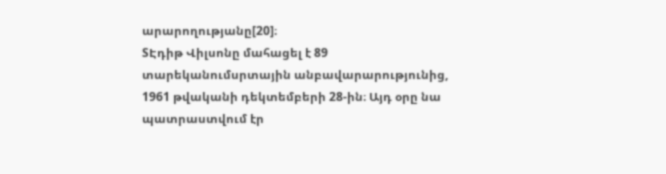արարողությանը[20]։
SԷդիթ Վիլսոնը մահացել է 89 տարեկանումսրտային անբավարարությունից, 1961 թվականի դեկտեմբերի 28-ին։ Այդ օրը նա պատրաստվում էր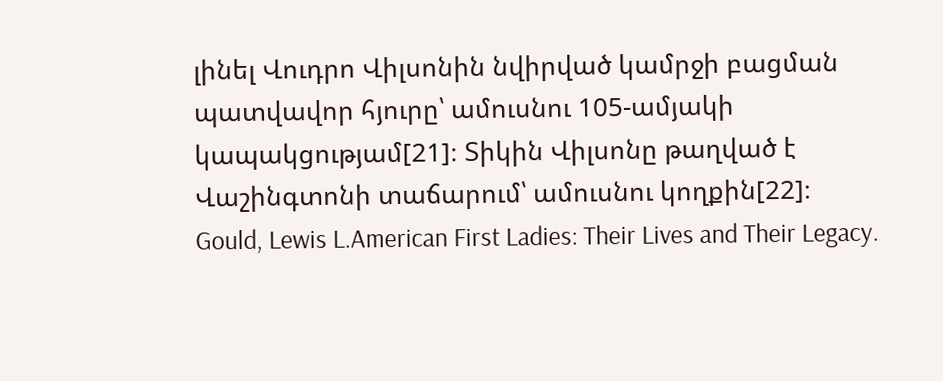լինել Վուդրո Վիլսոնին նվիրված կամրջի բացման պատվավոր հյուրը՝ ամուսնու 105-ամյակի կապակցությամ[21]։ Տիկին Վիլսոնը թաղված է Վաշինգտոնի տաճարում՝ ամուսնու կողքին[22]։
Gould, Lewis L.American First Ladies: Their Lives and Their Legacy.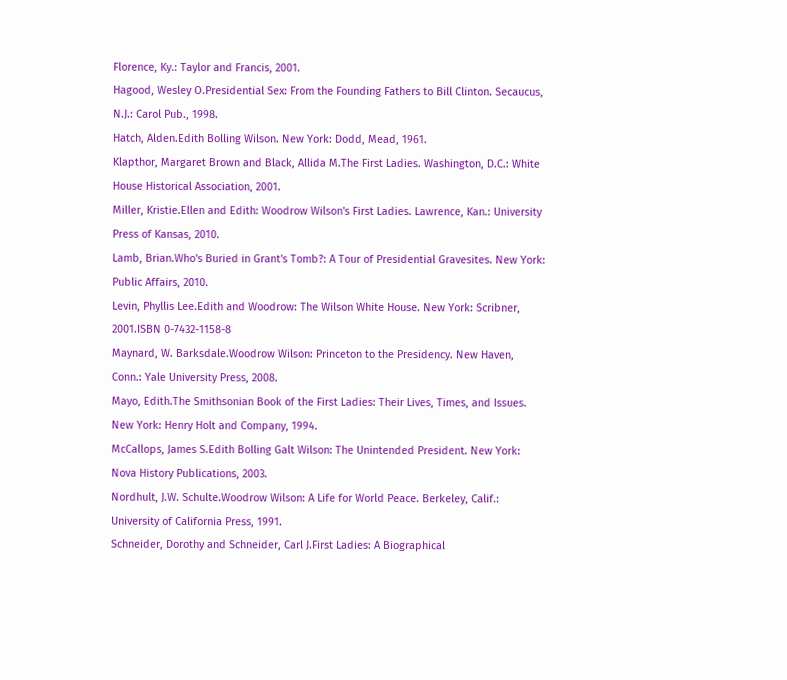Florence, Ky.: Taylor and Francis, 2001.
Hagood, Wesley O.Presidential Sex: From the Founding Fathers to Bill Clinton. Secaucus, N.J.: Carol Pub., 1998.
Hatch, Alden.Edith Bolling Wilson. New York: Dodd, Mead, 1961.
Klapthor, Margaret Brown and Black, Allida M.The First Ladies. Washington, D.C.: White House Historical Association, 2001.
Miller, Kristie.Ellen and Edith: Woodrow Wilson's First Ladies. Lawrence, Kan.: University Press of Kansas, 2010.
Lamb, Brian.Who's Buried in Grant's Tomb?: A Tour of Presidential Gravesites. New York: Public Affairs, 2010.
Levin, Phyllis Lee.Edith and Woodrow: The Wilson White House. New York: Scribner, 2001.ISBN 0-7432-1158-8
Maynard, W. Barksdale.Woodrow Wilson: Princeton to the Presidency. New Haven, Conn.: Yale University Press, 2008.
Mayo, Edith.The Smithsonian Book of the First Ladies: Their Lives, Times, and Issues. New York: Henry Holt and Company, 1994.
McCallops, James S.Edith Bolling Galt Wilson: The Unintended President. New York: Nova History Publications, 2003.
Nordhult, J.W. Schulte.Woodrow Wilson: A Life for World Peace. Berkeley, Calif.: University of California Press, 1991.
Schneider, Dorothy and Schneider, Carl J.First Ladies: A Biographical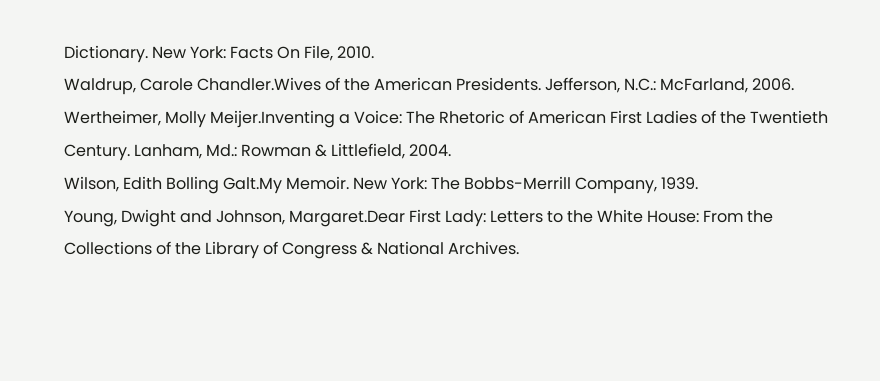Dictionary. New York: Facts On File, 2010.
Waldrup, Carole Chandler.Wives of the American Presidents. Jefferson, N.C.: McFarland, 2006.
Wertheimer, Molly Meijer.Inventing a Voice: The Rhetoric of American First Ladies of the Twentieth Century. Lanham, Md.: Rowman & Littlefield, 2004.
Wilson, Edith Bolling Galt.My Memoir. New York: The Bobbs-Merrill Company, 1939.
Young, Dwight and Johnson, Margaret.Dear First Lady: Letters to the White House: From the Collections of the Library of Congress & National Archives.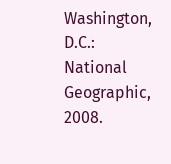Washington, D.C.: National Geographic, 2008.